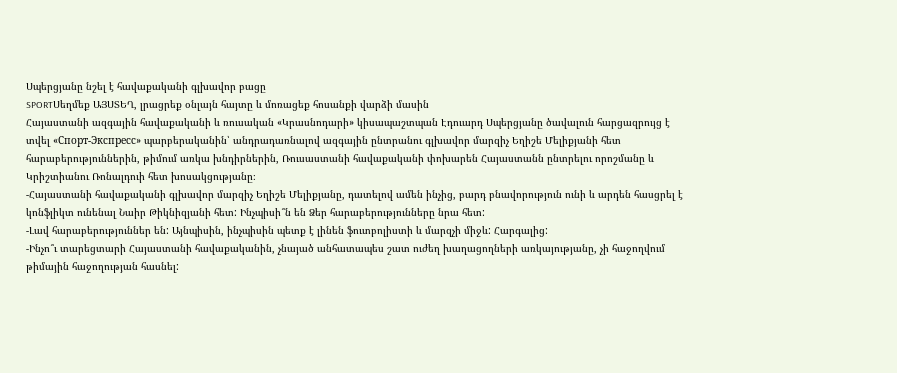Սպերցյանը նշել է հավաքականի գլխավոր բացը
SPORTՍեղմեք ԱՅՍՏԵՂ, լրացրեք օնլայն հայտը և մոռացեք հոսանքի վարձի մասին
Հայաստանի ազգային հավաքականի և ռուսական «Կրասնոդարի» կիսապաշտպան Էդուարդ Սպերցյանը ծավալուն հարցազրույց է տվել «Спорт-Экспресс» պարբերականին՝ անդրադառնալով ազգային ընտրանու գլխավոր մարզիչ Եղիշե Մելիքյանի հետ հարաբերություններին, թիմում առկա խնդիրներին, Ռուսաստանի հավաքականի փոխարեն Հայաստանն ընտրելու որոշմանը և Կրիշտիանու Ռոնալդուի հետ խոսակցությանը։
-Հայաստանի հավաքականի գլխավոր մարզիչ Եղիշե Մելիքյանը, դատելով ամեն ինչից, բարդ բնավորություն ունի և արդեն հասցրել է կոնֆլիկտ ունենալ Նաիր Թիկնիզյանի հետ: Ինչպիսի՞ն են Ձեր հարաբերությունները նրա հետ:
-Լավ հարաբերություններ են: Այնպիսին, ինչպիսին պետք է լինեն ֆուտբոլիստի և մարզչի միջև: Հարգալից:
-Ինչո՞ւ տարեցտարի Հայաստանի հավաքականին, չնայած անհատապես շատ ուժեղ խաղացողների առկայությանը, չի հաջողվում թիմային հաջողության հասնել: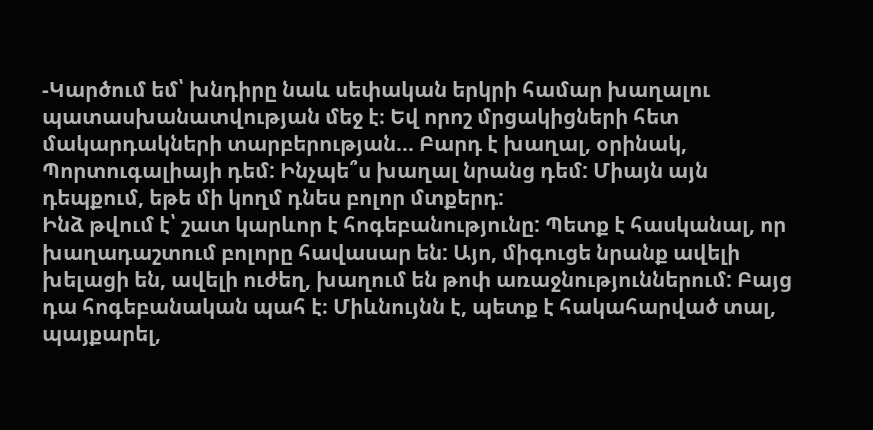-Կարծում եմ՝ խնդիրը նաև սեփական երկրի համար խաղալու պատասխանատվության մեջ է։ Եվ որոշ մրցակիցների հետ մակարդակների տարբերության… Բարդ է խաղալ, օրինակ, Պորտուգալիայի դեմ: Ինչպե՞ս խաղալ նրանց դեմ: Միայն այն դեպքում, եթե մի կողմ դնես բոլոր մտքերդ:
Ինձ թվում է՝ շատ կարևոր է հոգեբանությունը: Պետք է հասկանալ, որ խաղադաշտում բոլորը հավասար են: Այո, միգուցե նրանք ավելի խելացի են, ավելի ուժեղ, խաղում են թոփ առաջնություններում: Բայց դա հոգեբանական պահ է։ Միևնույնն է, պետք է հակահարված տալ, պայքարել,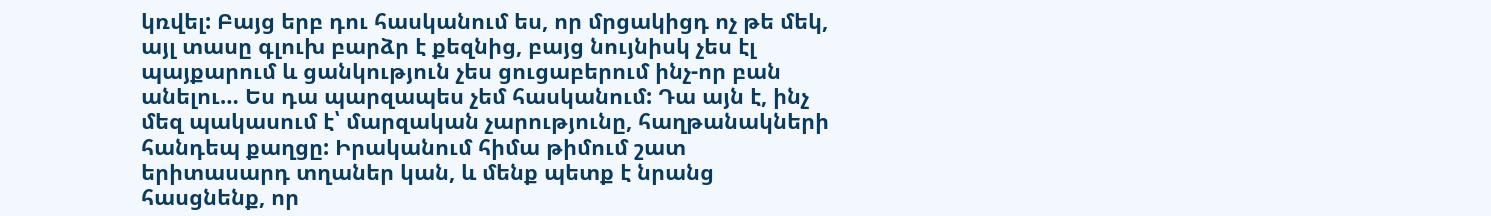կռվել: Բայց երբ դու հասկանում ես, որ մրցակիցդ ոչ թե մեկ, այլ տասը գլուխ բարձր է քեզնից, բայց նույնիսկ չես էլ պայքարում և ցանկություն չես ցուցաբերում ինչ-որ բան անելու… Ես դա պարզապես չեմ հասկանում: Դա այն է, ինչ մեզ պակասում է՝ մարզական չարությունը, հաղթանակների հանդեպ քաղցը: Իրականում հիմա թիմում շատ երիտասարդ տղաներ կան, և մենք պետք է նրանց հասցնենք, որ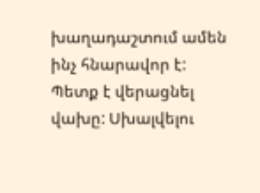խաղադաշտում ամեն ինչ հնարավոր է: Պետք է վերացնել վախը: Սխալվելու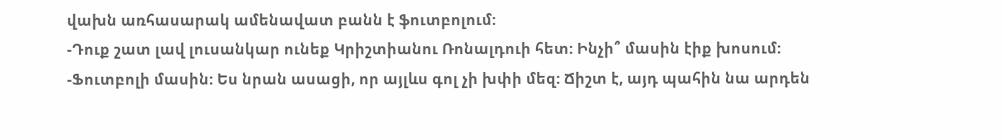վախն առհասարակ ամենավատ բանն է ֆուտբոլում:
-Դուք շատ լավ լուսանկար ունեք Կրիշտիանու Ռոնալդուի հետ: Ինչի՞ մասին էիք խոսում:
-Ֆուտբոլի մասին: Ես նրան ասացի, որ այլևս գոլ չի խփի մեզ: Ճիշտ է, այդ պահին նա արդեն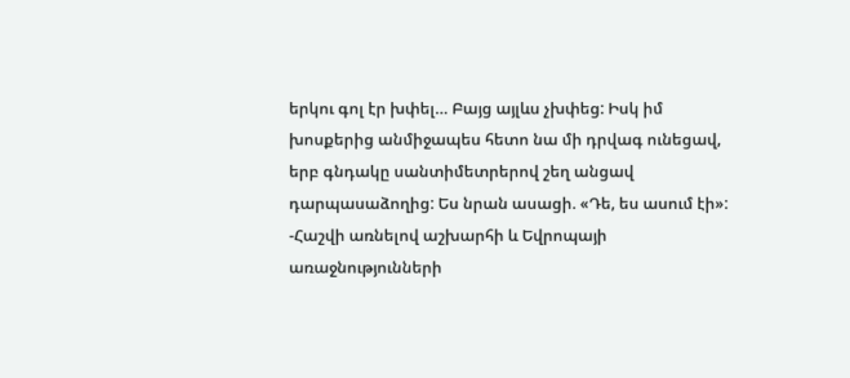երկու գոլ էր խփել… Բայց այլևս չխփեց: Իսկ իմ խոսքերից անմիջապես հետո նա մի դրվագ ունեցավ, երբ գնդակը սանտիմետրերով շեղ անցավ դարպասաձողից: Ես նրան ասացի. «Դե, ես ասում էի»:
-Հաշվի առնելով աշխարհի և Եվրոպայի առաջնությունների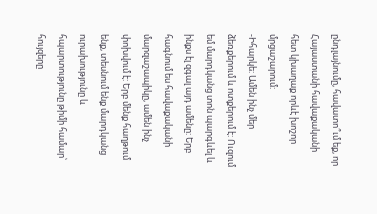ընդլայնումը, հավատո՞ւմ եք, որ Հայաստանի հավաքականի հետ կխաղաք որևէ խոշոր մրցաշարում:
-Իհարկե: Ամեն ինչ մեր ձեռքերում և ոտքերում է: Ուզում եմ մարդկանց տոն պարգևել և ինքս էլ զգալ այդ ամենը: Երբ հագնում ես հավաքականի մարզաշապիկը, ամեն ինչ փոխվում է: Երբ մենք հաղթում ենք, տեսնում ենք մարդկանց ուրախությունը և հպարտությունը թիմի համար՝ հույզերը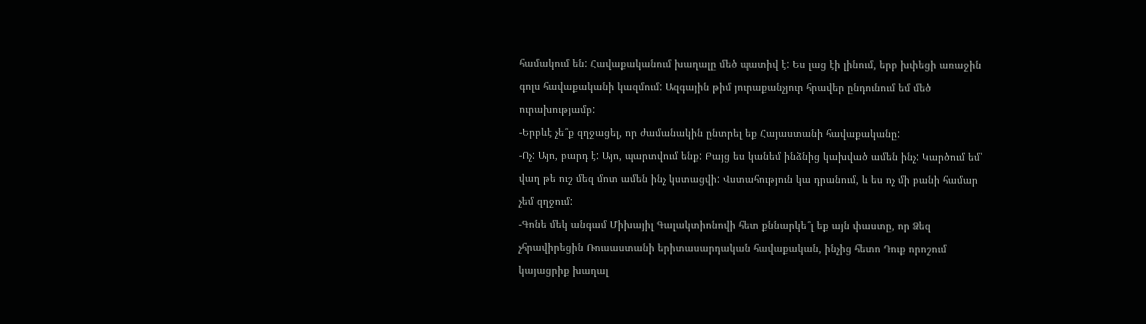համակում են: Հավաքականում խաղալը մեծ պատիվ է: Ես լաց էի լինում, երբ խփեցի առաջին գոլս հավաքականի կազմում: Ազգային թիմ յուրաքանչյուր հրավեր ընդունում եմ մեծ ուրախությամբ:
-Երբևէ չե՞ք զղջացել, որ ժամանակին ընտրել եք Հայաստանի հավաքականը:
-Ոչ: Այո, բարդ է: Այո, պարտվում ենք: Բայց ես կանեմ ինձնից կախված ամեն ինչ: Կարծում եմ՝ վաղ թե ուշ մեզ մոտ ամեն ինչ կստացվի: Վստահություն կա դրանում, և ես ոչ մի բանի համար չեմ զղջում:
-Գոնե մեկ անգամ Միխայիլ Գալակտիոնովի հետ քննարկե՞լ եք այն փաստը, որ Ձեզ չհրավիրեցին Ռուսաստանի երիտասարդական հավաքական, ինչից հետո Դուք որոշում կայացրիք խաղալ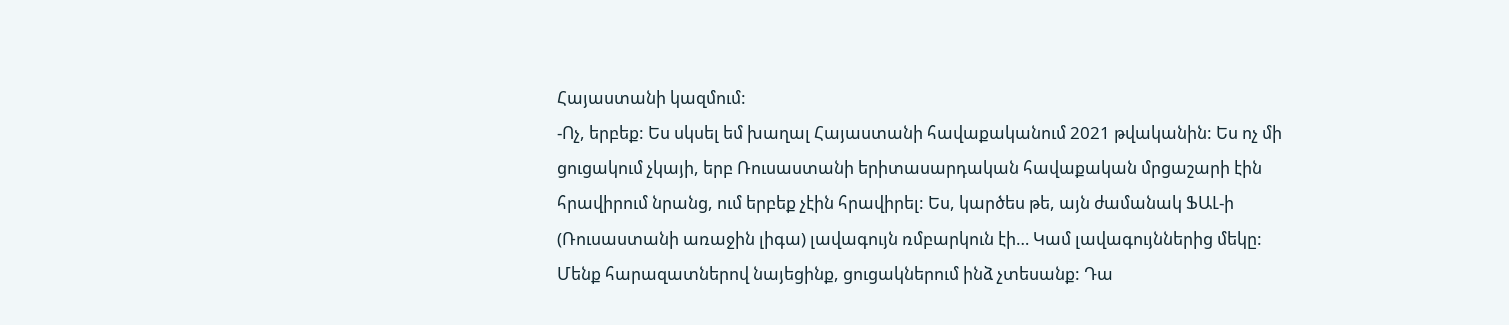Հայաստանի կազմում:
-Ոչ, երբեք: Ես սկսել եմ խաղալ Հայաստանի հավաքականում 2021 թվականին: Ես ոչ մի ցուցակում չկայի, երբ Ռուսաստանի երիտասարդական հավաքական մրցաշարի էին հրավիրում նրանց, ում երբեք չէին հրավիրել: Ես, կարծես թե, այն ժամանակ ՖԱԼ-ի (Ռուսաստանի առաջին լիգա) լավագույն ռմբարկուն էի… Կամ լավագույններից մեկը: Մենք հարազատներով նայեցինք, ցուցակներում ինձ չտեսանք: Դա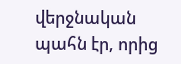վերջնական պահն էր, որից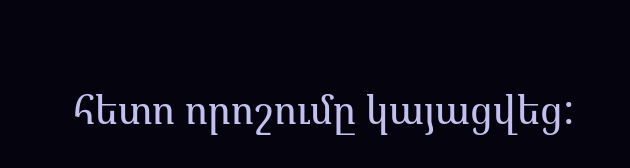հետո որոշումը կայացվեց: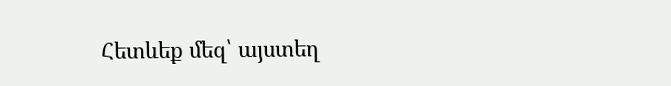Հետևեք մեզ՝ այստեղ